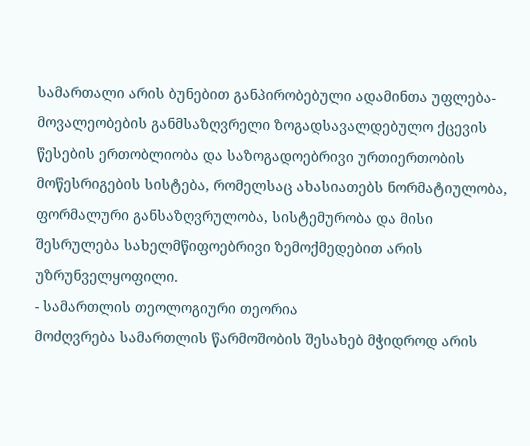სამართალი არის ბუნებით განპირობებული ადამინთა უფლება-მოვალეობების განმსაზღვრელი ზოგადსავალდებულო ქცევის წესების ერთობლიობა და საზოგადოებრივი ურთიერთობის მოწესრიგების სისტება, რომელსაც ახასიათებს ნორმატიულობა, ფორმალური განსაზღვრულობა, სისტემურობა და მისი შესრულება სახელმწიფოებრივი ზემოქმედებით არის უზრუნველყოფილი.
- სამართლის თეოლოგიური თეორია
მოძღვრება სამართლის წარმოშობის შესახებ მჭიდროდ არის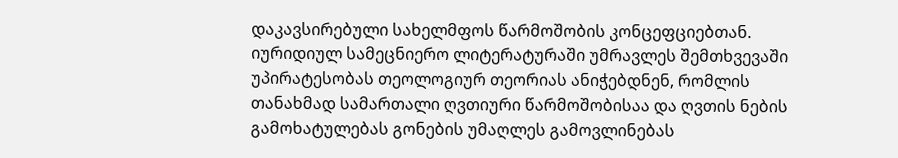დაკავსირებული სახელმფოს წარმოშობის კონცეფციებთან. იურიდიულ სამეცნიერო ლიტერატურაში უმრავლეს შემთხვევაში უპირატესობას თეოლოგიურ თეორიას ანიჭებდნენ, რომლის თანახმად სამართალი ღვთიური წარმოშობისაა და ღვთის ნების გამოხატულებას გონების უმაღლეს გამოვლინებას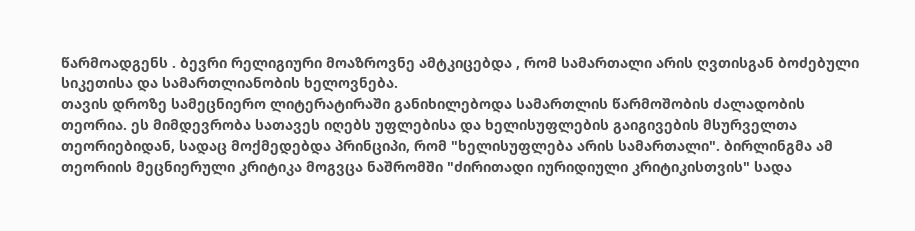წარმოადგენს . ბევრი რელიგიური მოაზროვნე ამტკიცებდა , რომ სამართალი არის ღვთისგან ბოძებული სიკეთისა და სამართლიანობის ხელოვნება.
თავის დროზე სამეცნიერო ლიტერატირაში განიხილებოდა სამართლის წარმოშობის ძალადობის თეორია. ეს მიმდევრობა სათავეს იღებს უფლებისა და ხელისუფლების გაიგივების მსურველთა თეორიებიდან, სადაც მოქმედებდა პრინციპი, რომ "ხელისუფლება არის სამართალი". ბირლინგმა ამ თეორიის მეცნიერული კრიტიკა მოგვცა ნაშრომში "ძირითადი იურიდიული კრიტიკისთვის" სადა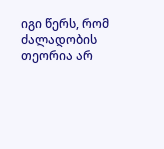იგი წერს, რომ ძალადობის თეორია არ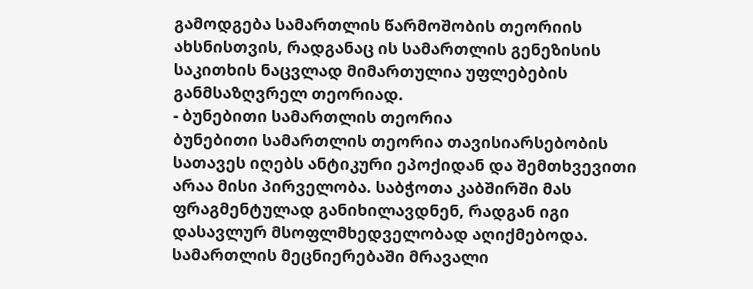გამოდგება სამართლის წარმოშობის თეორიის ახსნისთვის, რადგანაც ის სამართლის გენეზისის საკითხის ნაცვლად მიმართულია უფლებების განმსაზღვრელ თეორიად.
- ბუნებითი სამართლის თეორია
ბუნებითი სამართლის თეორია თავისიარსებობის სათავეს იღებს ანტიკური ეპოქიდან და შემთხვევითი არაა მისი პირველობა. საბჭოთა კაბშირში მას ფრაგმენტულად განიხილავდნენ, რადგან იგი დასავლურ მსოფლმხედველობად აღიქმებოდა. სამართლის მეცნიერებაში მრავალი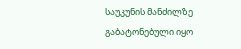საუკუნის მანძილზე გაბატონებული იყო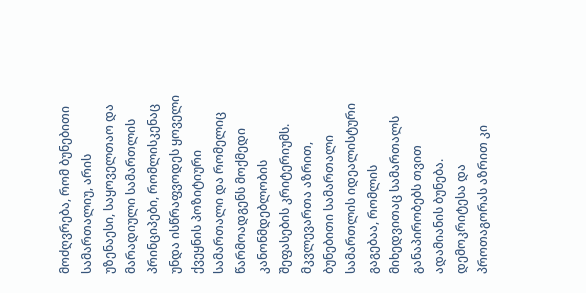მოძღვრება, რომ ბუნებითი სამართალიუ, არის უზენაესი, საყოველთაო და მარადიული სამართლის პრინციპები, რომლისკენაც უნდა ისწრაფვოდეს ყოველი ქვეყნის პოზიტიური სამართალი და რომელიც წარმოადგენს მოქმედი კანონმდებლობის შეფასების კრიტერიუმს. მკვლევართა აზრით, ბუნებითი სამართალი სამართლის იდეალისტური გაგებაა, რომლის მიხედვითაც სამართალს განაპირობებს თვით ადამიანის ბუნება. დემოკრიტესა და პროთაგორას აზრით კი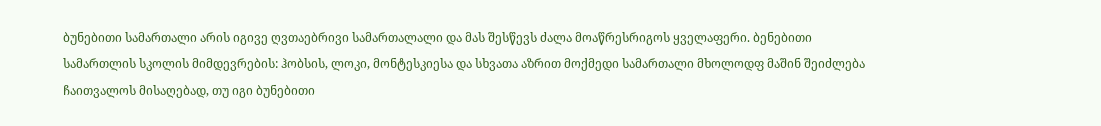ბუნებითი სამართალი არის იგივე ღვთაებრივი სამართალალი და მას შესწევს ძალა მოაწრესრიგოს ყველაფერი. ბენებითი სამართლის სკოლის მიმდევრების: ჰობსის, ლოკი, მონტესკიესა და სხვათა აზრით მოქმედი სამართალი მხოლოდფ მაშინ შეიძლება ჩაითვალოს მისაღებად, თუ იგი ბუნებითი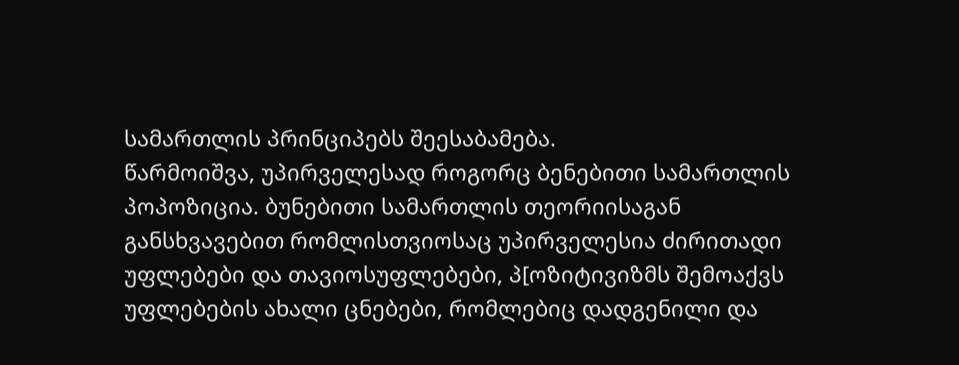სამართლის პრინციპებს შეესაბამება.
წარმოიშვა, უპირველესად როგორც ბენებითი სამართლის პოპოზიცია. ბუნებითი სამართლის თეორიისაგან განსხვავებით რომლისთვიოსაც უპირველესია ძირითადი უფლებები და თავიოსუფლებები, პ[ოზიტივიზმს შემოაქვს უფლებების ახალი ცნებები, რომლებიც დადგენილი და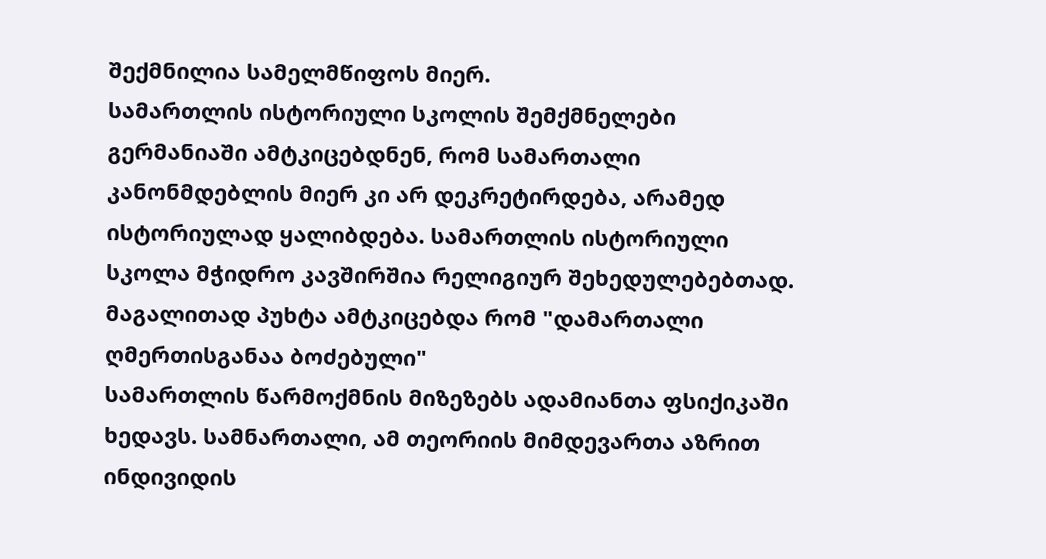შექმნილია სამელმწიფოს მიერ.
სამართლის ისტორიული სკოლის შემქმნელები გერმანიაში ამტკიცებდნენ, რომ სამართალი კანონმდებლის მიერ კი არ დეკრეტირდება, არამედ ისტორიულად ყალიბდება. სამართლის ისტორიული სკოლა მჭიდრო კავშირშია რელიგიურ შეხედულებებთად. მაგალითად პუხტა ამტკიცებდა რომ "დამართალი ღმერთისგანაა ბოძებული"
სამართლის წარმოქმნის მიზეზებს ადამიანთა ფსიქიკაში ხედავს. სამნართალი, ამ თეორიის მიმდევართა აზრით ინდივიდის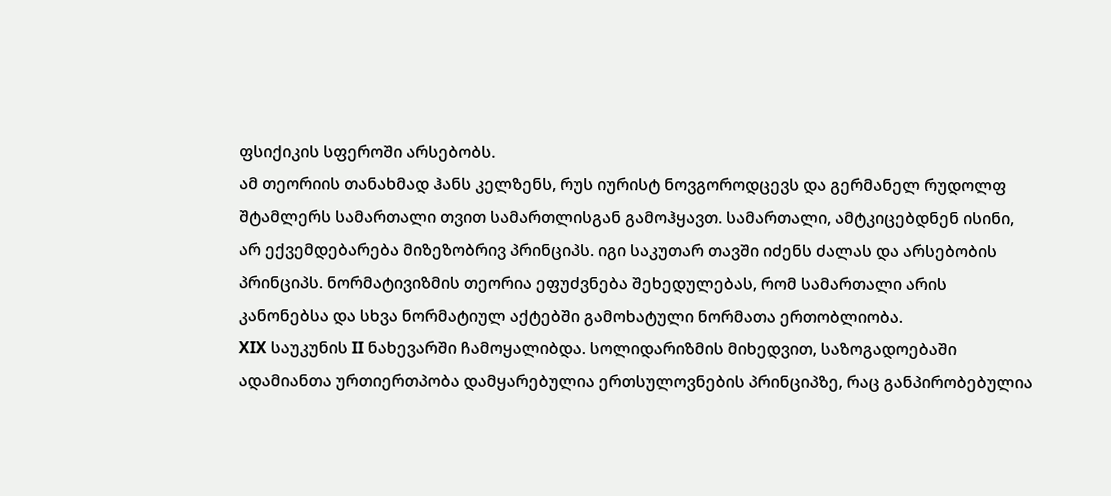ფსიქიკის სფეროში არსებობს.
ამ თეორიის თანახმად ჰანს კელზენს, რუს იურისტ ნოვგოროდცევს და გერმანელ რუდოლფ შტამლერს სამართალი თვით სამართლისგან გამოჰყავთ. სამართალი, ამტკიცებდნენ ისინი, არ ექვემდებარება მიზეზობრივ პრინციპს. იგი საკუთარ თავში იძენს ძალას და არსებობის პრინციპს. ნორმატივიზმის თეორია ეფუძვნება შეხედულებას, რომ სამართალი არის კანონებსა და სხვა ნორმატიულ აქტებში გამოხატული ნორმათა ერთობლიობა.
XIX საუკუნის II ნახევარში ჩამოყალიბდა. სოლიდარიზმის მიხედვით, საზოგადოებაში ადამიანთა ურთიერთპობა დამყარებულია ერთსულოვნების პრინციპზე, რაც განპირობებულია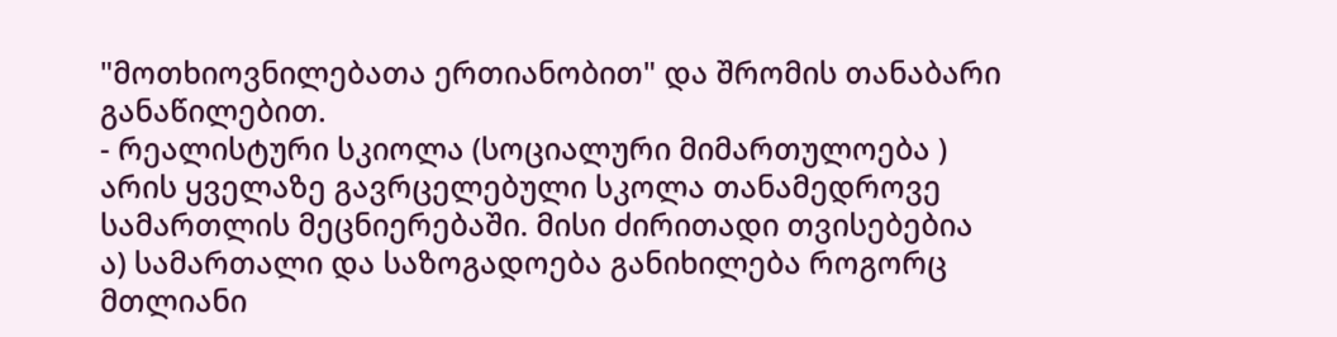"მოთხიოვნილებათა ერთიანობით" და შრომის თანაბარი განაწილებით.
- რეალისტური სკიოლა (სოციალური მიმართულოება )
არის ყველაზე გავრცელებული სკოლა თანამედროვე სამართლის მეცნიერებაში. მისი ძირითადი თვისებებია
ა) სამართალი და საზოგადოება განიხილება როგორც მთლიანი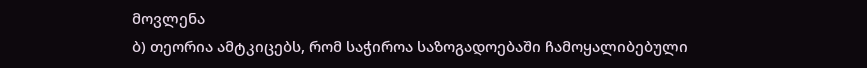მოვლენა
ბ) თეორია ამტკიცებს, რომ საჭიროა საზოგადოებაში ჩამოყალიბებული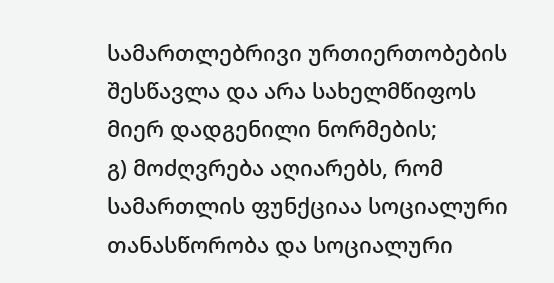სამართლებრივი ურთიერთობების შესწავლა და არა სახელმწიფოს მიერ დადგენილი ნორმების;
გ) მოძღვრება აღიარებს, რომ სამართლის ფუნქციაა სოციალური თანასწორობა და სოციალური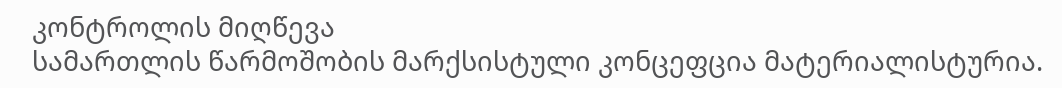კონტროლის მიღწევა
სამართლის წარმოშობის მარქსისტული კონცეფცია მატერიალისტურია.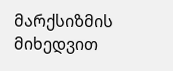მარქსიზმის მიხედვით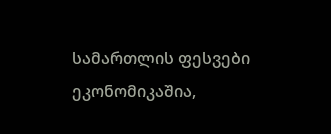სამართლის ფესვები ეკონომიკაშია,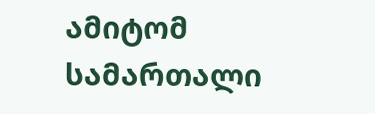ამიტომ სამართალი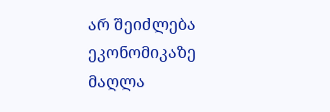არ შეიძლება ეკონომიკაზე მაღლა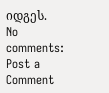იდგეს.
No comments:
Post a Comment